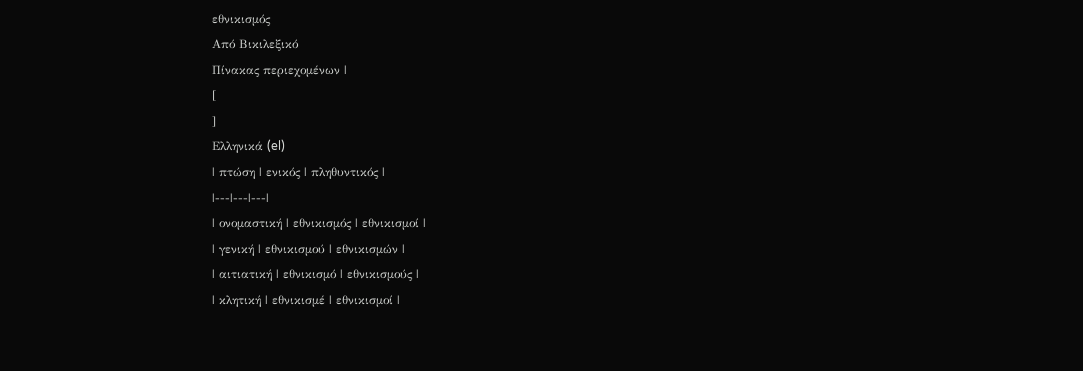εθνικισμός
Από Βικιλεξικό
Πίνακας περιεχομένων |
[
]
Ελληνικά (el)
| πτώση | ενικός | πληθυντικός |
|---|---|---|
| ονομαστική | εθνικισμός | εθνικισμοί |
| γενική | εθνικισμού | εθνικισμών |
| αιτιατική | εθνικισμό | εθνικισμούς |
| κλητική | εθνικισμέ | εθνικισμοί |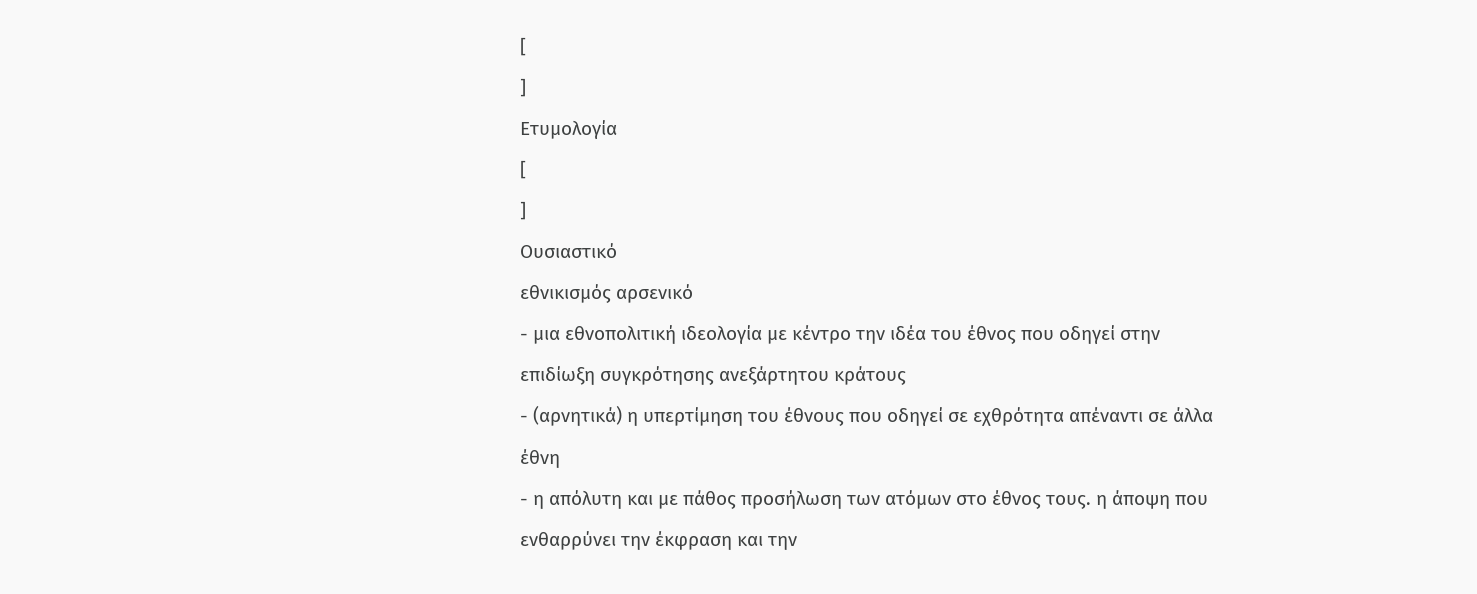[
]
Ετυμολογία
[
]
Ουσιαστικό
εθνικισμός αρσενικό
- μια εθνοπολιτική ιδεολογία με κέντρο την ιδέα του έθνος που οδηγεί στην επιδίωξη συγκρότησης ανεξάρτητου κράτους
- (αρνητικά) η υπερτίμηση του έθνους που οδηγεί σε εχθρότητα απέναντι σε άλλα έθνη
- η απόλυτη και με πάθος προσήλωση των ατόμων στο έθνος τους. η άποψη που ενθαρρύνει την έκφραση και την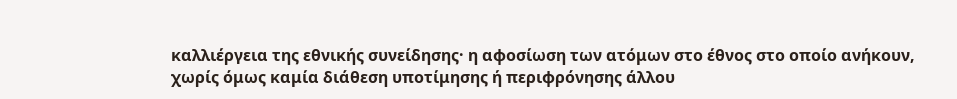καλλιέργεια της εθνικής συνείδησης· η αφοσίωση των ατόμων στο έθνος στο οποίο ανήκουν, χωρίς όμως καμία διάθεση υποτίμησης ή περιφρόνησης άλλου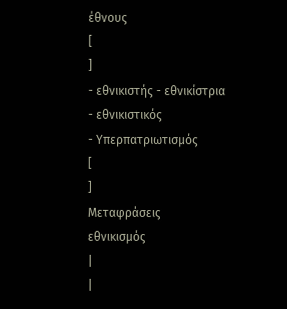έθνους
[
]
- εθνικιστής - εθνικίστρια
- εθνικιστικός
- Υπερπατριωτισμός
[
]
Μεταφράσεις
εθνικισμός
|
|